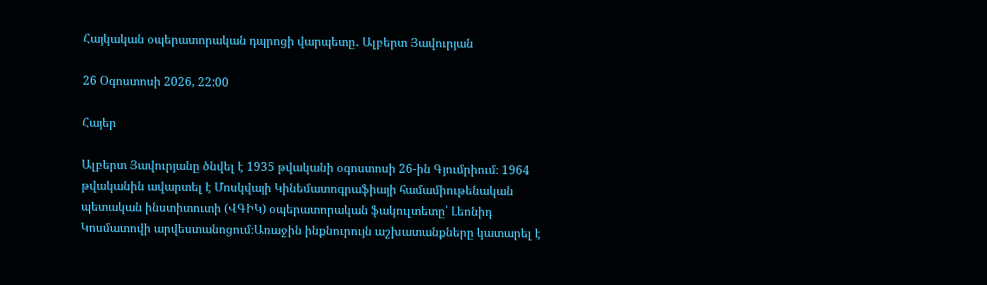Հայկական օպերատորական դպրոցի վարպետը․ Ալբերտ Յավուրյան

26 Օգոստոսի 2026, 22:00

Հայեր

Ալբերտ Յավուրյանը ծնվել է 1935 թվականի օգոստոսի 26-ին Գյումրիում։ 1964 թվականին ավարտել է Մոսկվայի Կինեմատոգրաֆիայի համամիութենական պետական ինստիտուտի (ՎԳԻԿ) օպերատորական ֆակուլտետը՝ Լեոնիդ Կոսմատովի արվեստանոցում։Առաջին ինքնուրույն աշխատանքները կատարել է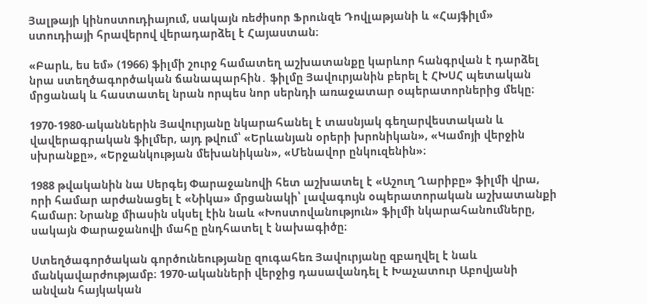Յալթայի կինոստուդիայում, սակայն ռեժիսոր Ֆրունզե Դովլաթյանի և «Հայֆիլմ» ստուդիայի հրավերով վերադարձել է Հայաստան։

«Բարև, ես եմ» (1966) ֆիլմի շուրջ համատեղ աշխատանքը կարևոր հանգրվան է դարձել նրա ստեղծագործական ճանապարհին․ ֆիլմը Յավուրյանին բերել է ՀԽՍՀ պետական մրցանակ և հաստատել նրան որպես նոր սերնդի առաջատար օպերատորներից մեկը։

1970-1980-ականներին Յավուրյանը նկարահանել է տասնյակ գեղարվեստական և վավերագրական ֆիլմեր, այդ թվում՝ «Երևանյան օրերի խրոնիկան», «Կամոյի վերջին սխրանքը», «Երջանկության մեխանիկան», «Մենավոր ընկուզենին»։

1988 թվականին նա Սերգեյ Փարաջանովի հետ աշխատել է «Աշուղ Ղարիբը» ֆիլմի վրա, որի համար արժանացել է «Նիկա» մրցանակի՝ լավագույն օպերատորական աշխատանքի համար։ Նրանք միասին սկսել էին նաև «Խոստովանություն» ֆիլմի նկարահանումները, սակայն Փարաջանովի մահը ընդհատել է նախագիծը։

Ստեղծագործական գործունեությանը զուգահեռ Յավուրյանը զբաղվել է նաև մանկավարժությամբ։ 1970-ականների վերջից դասավանդել է Խաչատուր Աբովյանի անվան հայկական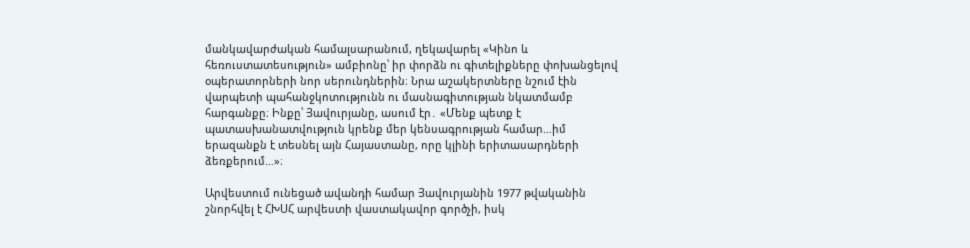մանկավարժական համալսարանում, ղեկավարել «Կինո և հեռուստատեսություն» ամբիոնը՝ իր փորձն ու գիտելիքները փոխանցելով օպերատորների նոր սերունդներին։ Նրա աշակերտները նշում էին վարպետի պահանջկոտությունն ու մասնագիտության նկատմամբ հարգանքը։ Ինքը՝ Յավուրյանը, ասում էր․ «Մենք պետք է պատասխանատվություն կրենք մեր կենսագրության համար…իմ երազանքն է տեսնել այն Հայաստանը, որը կլինի երիտասարդների ձեռքերում…»։

Արվեստում ունեցած ավանդի համար Յավուրյանին 1977 թվականին շնորհվել է ՀԽՍՀ արվեստի վաստակավոր գործչի, իսկ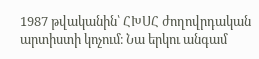1987 թվականին՝ ՀԽՍՀ ժողովրդական արտիստի կոչում։ Նա երկու անգամ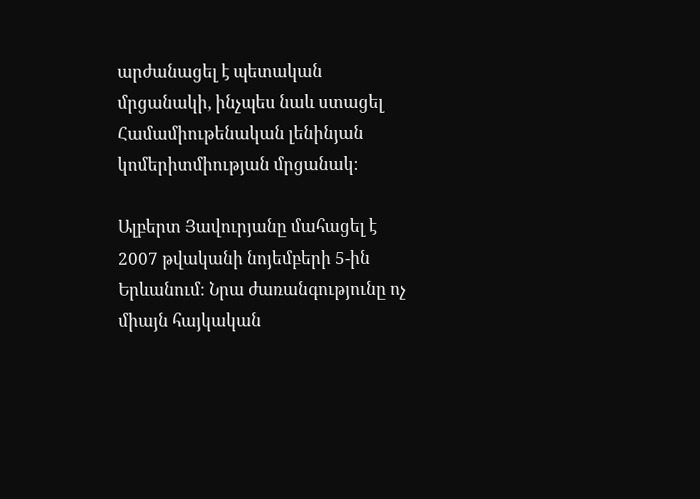արժանացել է պետական մրցանակի, ինչպես նաև ստացել Համամիութենական լենինյան կոմերիտմիության մրցանակ։

Ալբերտ Յավուրյանը մահացել է 2007 թվականի նոյեմբերի 5-ին Երևանում։ Նրա ժառանգությունը ոչ միայն հայկական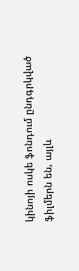կինոյի ոսկե ֆոնդում ընդգրկված ֆիլմերն են, այլև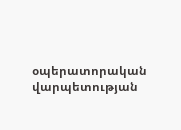օպերատորական վարպետության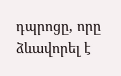դպրոցը, որը ձևավորել է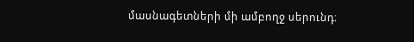մասնագետների մի ամբողջ սերունդ։